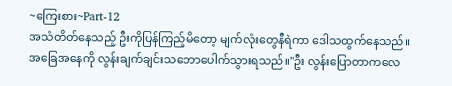~ကြေးစား~Part-12
အသံတိတ်နေသည့် ဦးကိုပြန်ကြည့်မိတော့ မျက်လုံးတွေနီရဲကာ ဒေါသထွက်နေသည်။
အခြေအနေကို လွန်းချက်ချင်းသဘောပေါက်သွားရသည်။"ဦး လွန်းပြောတာကလေ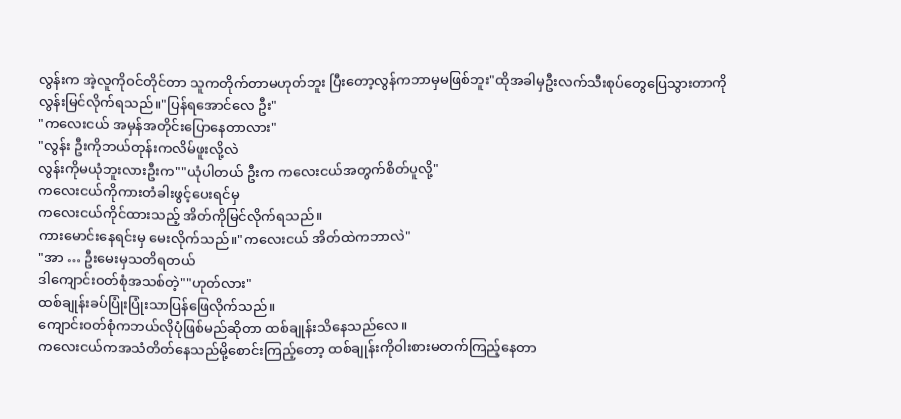လွန်းက အဲ့လူကိုဝင်တိုင်တာ သူကတိုက်တာမဟုတ်ဘူး ပြီးတော့လွန်ကဘာမှမဖြစ်ဘူး"ထိုအခါမှဦးလက်သီးစုပ်တွေပြေသွားတာကို
လွန်းမြင်လိုက်ရသည်။"ပြန်ရအောင်လေ ဦး"
"ကလေးငယ် အမှန်အတိုင်းပြောနေတာလား"
"လွန်း ဦးကိုဘယ်တုန်းကလိမ်ဖူးလို့လဲ
လွန်းကိုမယုံဘူးလားဦးက""ယုံပါတယ် ဦးက ကလေးငယ်အတွက်စိတ်ပူလို့"
ကလေးငယ်ကိုကားတံခါးဖွင့်ပေးရင်မှ
ကလေးငယ်ကိုင်ထားသည့် အိတ်ကိုမြင်လိုက်ရသည်။
ကားမောင်းနေရင်းမှ မေးလိုက်သည်။"ကလေးငယ် အိတ်ထဲကဘာလဲ"
"အာ … ဦးမေးမှသတိရတယ်
ဒါကျောင်းဝတ်စုံအသစ်တဲ့""ဟုတ်လား"
ထစ်ချုန်းခပ်ပြုံးပြုံးသာပြန်ဖြေလိုက်သည်။
ကျောင်းဝတ်စုံကဘယ်လိုပုံဖြစ်မည်ဆိုတာ ထစ်ချုန်းသိနေသည်လေ။
ကလေးငယ်ကအသံတိတ်နေသည်မို့စောင်းကြည့်တော့ ထစ်ချုန်းကိုဝါးစားမတက်ကြည့်နေတာ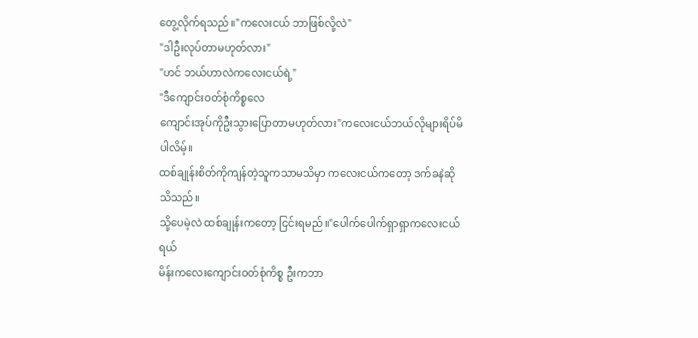တွေ့လိုက်ရသည်။"ကလေးငယ် ဘာဖြစ်လို့လဲ"
"ဒါဦးလုပ်တာမဟုတ်လား"
"ဟင် ဘယ်ဟာလဲကလေးငယ်ရဲ့"
"ဒီကျောင်းဝတ်စုံကိစ္စလေ
ကျောင်းအုပ်ကိုဦးသွားပြောတာမဟုတ်လား"ကလေးငယ်ဘယ်လိုများရိပ်မိပါလိမ့်။
ထစ်ချုန်းစိတ်ကိုကျန်တဲ့သူကသာမသိမှာ ကလေးငယ်ကတော့ ဒက်ခနဲဆိုသိသည်။
သို့ပေမဲ့လဲ ထစ်ချုန်းကတော့ ငြင်းရမည်။"ပေါက်ပေါက်ရှာရှာကလေးငယ်ရယ်
မိန်းကလေးကျောင်းဝတ်စုံကိစ္စ ဦးကဘာ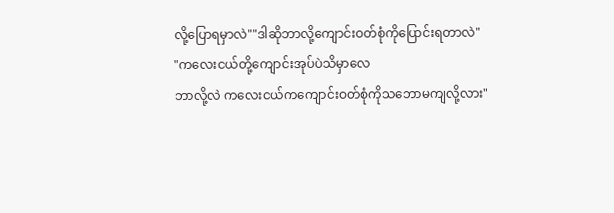လို့ပြောရမှာလဲ""ဒါဆိုဘာလို့ကျောင်းဝတ်စုံကိုပြောင်းရတာလဲ"
"ကလေးငယ်တို့ကျောင်းအုပ်ပဲသိမှာလေ
ဘာလို့လဲ ကလေးငယ်ကကျောင်းဝတ်စုံကိုသဘောမကျလို့လား"